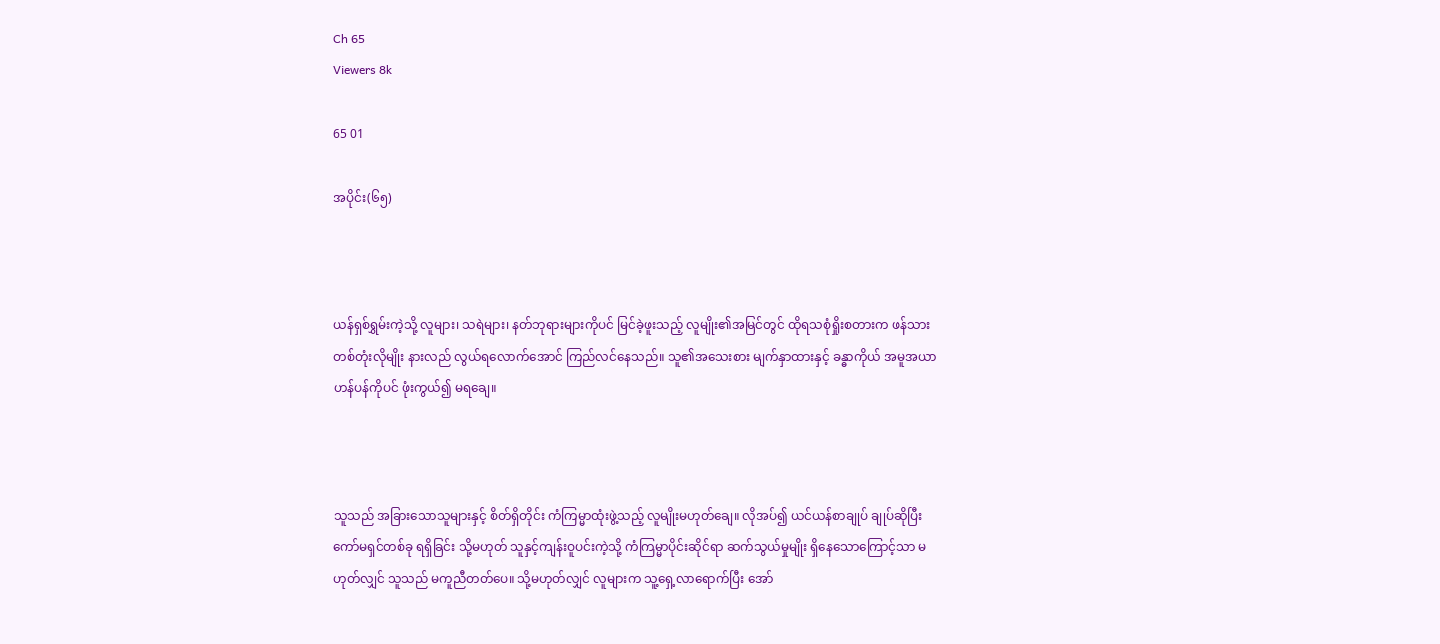Ch 65
Viewers 8k

65 01

အပိုင်း(၆၅)



ယန်ရှစ်ရွှမ်းကဲ့သို့ လူများ၊ သရဲများ၊ နတ်ဘုရားများကိုပင် မြင်ခဲ့ဖူးသည့် လူမျိုး၏အမြင်တွင် ထိုရသစုံရှိုးစတားက ဖန်သားတစ်တုံးလိုမျိုး နားလည် လွယ်ရလောက်အောင် ကြည်လင်နေသည်။ သူ၏အသေးစား မျက်နှာထားနှင့် ခန္ဓာကိုယ် အမူအယာဟန်ပန်ကိုပင် ဖုံးကွယ်၍ မရချေ။



သူသည် အခြားသောသူများနှင့် စိတ်ရှိတိုင်း ကံကြမ္မာထုံးဖွဲ့သည့် လူမျိုးမဟုတ်ချေ။ လိုအပ်၍ ယင်ယန်စာချုပ် ချုပ်ဆိုပြီး ကော်မရှင်တစ်ခု ရရှိခြင်း သို့မဟုတ် သူနှင့်ကျန်းဝူပင်းကဲ့သို့ ကံကြမ္မာပိုင်းဆိုင်ရာ ဆက်သွယ်မှုမျိုး ရှိနေသောကြောင့်သာ မဟုတ်လျှင် သူသည် မကူညီတတ်ပေ။ သို့မဟုတ်လျှင် လူများက သူ့ရှေ့လာရောက်ပြီး အော်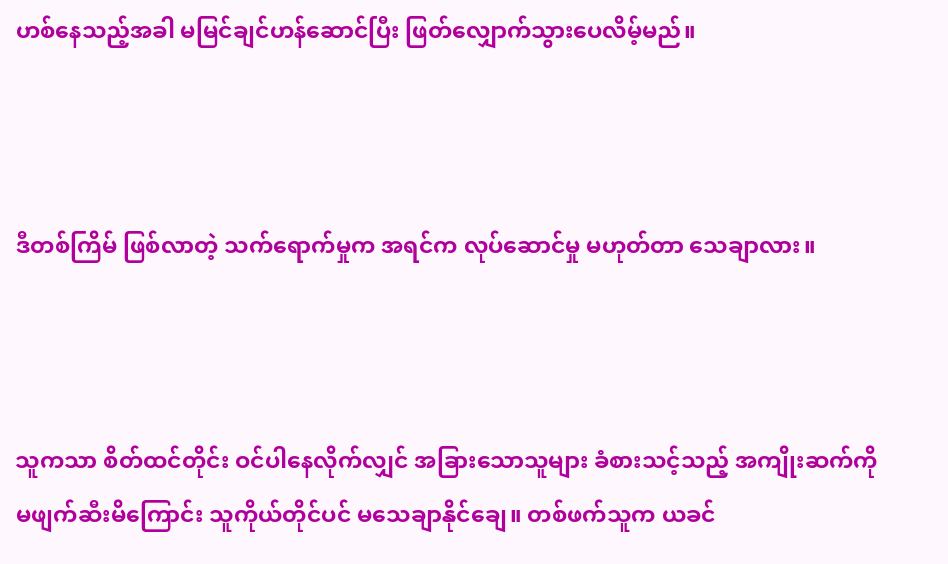ဟစ်နေသည့်အခါ မမြင်ချင်ဟန်ဆောင်ပြီး ဖြတ်လျှောက်သွားပေလိမ့်မည်။



ဒီတစ်ကြိမ် ဖြစ်လာတဲ့ သက်ရောက်မှုက အရင်က လုပ်ဆောင်မှု မဟုတ်တာ သေချာလား။



သူကသာ စိတ်ထင်တိုင်း ဝင်ပါနေလိုက်လျှင် အခြားသောသူများ ခံစားသင့်သည့် အကျိုးဆက်ကို မဖျက်ဆီးမိကြောင်း သူကိုယ်တိုင်ပင် မသေချာနိုင်ချေ။ တစ်ဖက်သူက ယခင်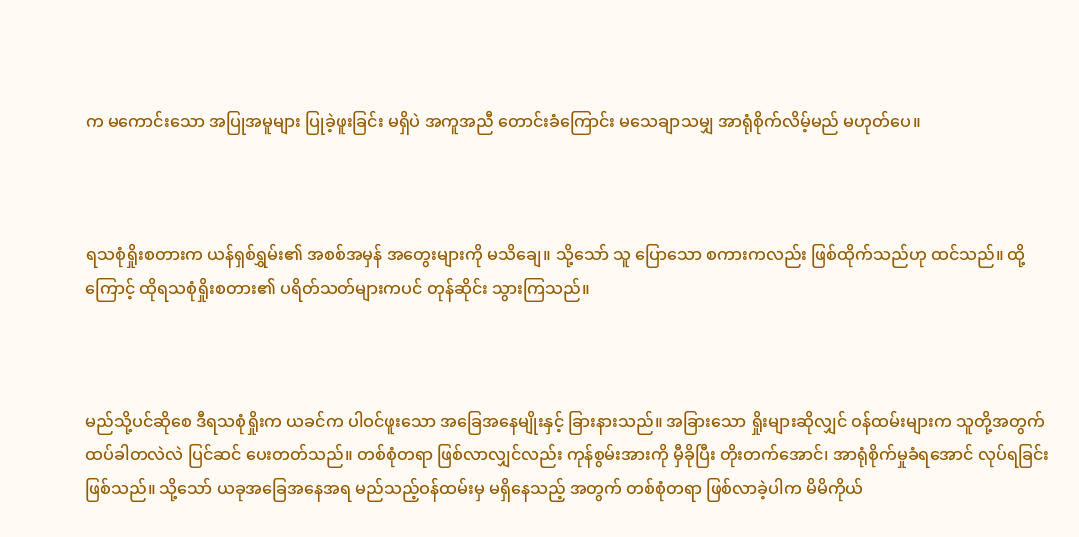က မကောင်းသော အပြုအမူများ ပြုခဲ့ဖူးခြင်း မရှိပဲ အကူအညီ တောင်းခံကြောင်း မသေချာသမျှ အာရုံစိုက်လိမ့်မည် မဟုတ်ပေ။



ရသစုံရှိုးစတားက ယန်ရှစ်ရွှမ်း၏ အစစ်အမှန် အတွေးများကို မသိချေ။ သို့သော် သူ ပြောသော စကားကလည်း ဖြစ်ထိုက်သည်ဟု ထင်သည်။ ထို့ကြောင့် ထိုရသစုံရှိုးစတား၏ ပရိတ်သတ်များကပင် တုန်ဆိုင်း သွားကြသည်။



မည်သို့ပင်ဆိုစေ ဒီရသစုံရှိုးက ယခင်က ပါဝင်ဖူးသော အခြေအနေမျိုးနှင့် ခြားနားသည်။ အခြားသော ရှိုးများဆိုလျှင် ဝန်ထမ်းများက သူတို့အတွက် ထပ်ခါတလဲလဲ ပြင်ဆင် ပေးတတ်သည်။ တစ်စုံတရာ ဖြစ်လာလျှင်လည်း ကုန်စွမ်းအားကို မှီခိုပြီး တိုးတက်အောင်၊ အာရုံစိုက်မှုခံရအောင် လုပ်ရခြင်း ဖြစ်သည်။ သို့သော် ယခုအခြေအနေအရ မည်သည့်ဝန်ထမ်းမှ မရှိနေသည့် အတွက် တစ်စုံတရာ ဖြစ်လာခဲ့ပါက မိမိကိုယ်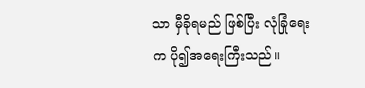သာ မှီခိုရမည် ဖြစ်ပြီး လုံခြုံရေးက ပို၍အရေးကြီးသည်။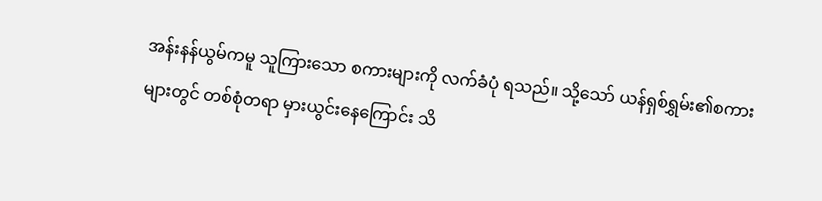အန်းနန်ယွမ်ကမူ သူကြားသော စကားများကို လက်ခံပုံ ရသည်။ သို့သော် ယန်ရှစ်ရွှမ်း၏စကားများတွင် တစ်စုံတရာ မှားယွင်းနေကြောင်း သိ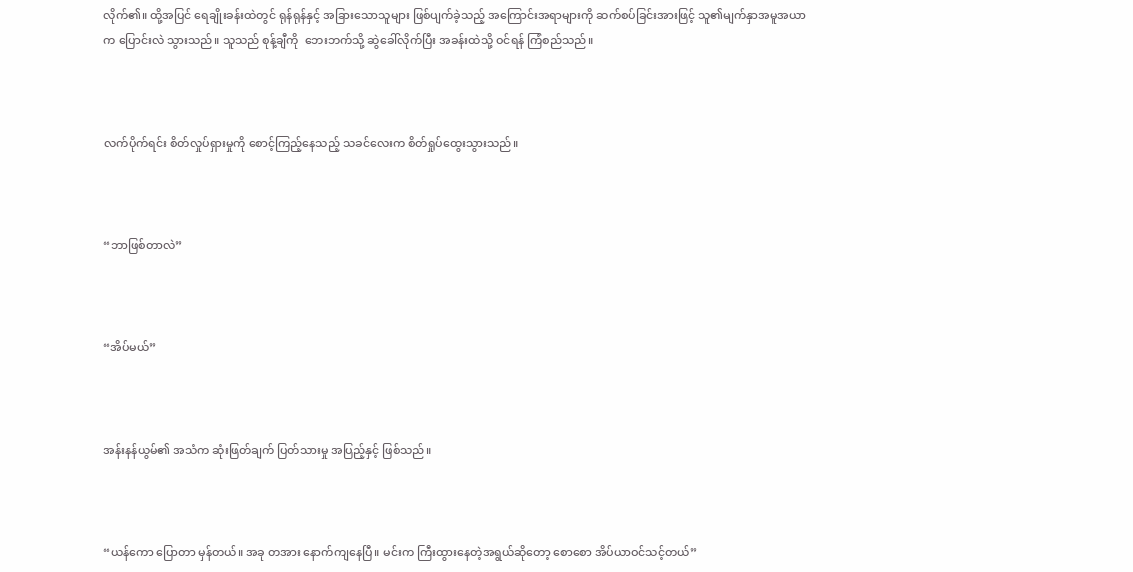လိုက်၏။ ထို့အပြင် ရေချိုးခန်းထဲတွင် ရုန်ရုန်နှင့် အခြားသောသူများ ဖြစ်ပျက်ခဲ့သည့် အကြောင်းအရာများကို ဆက်စပ်ခြင်းအားဖြင့် သူ၏မျက်နှာအမူအယာက ပြောင်းလဲ သွားသည်။ သူသည် စုန့်ချီကို  ဘေးဘက်သို့ ဆွဲခေါ်လိုက်ပြီး အခန်းထဲသို့ ဝင်ရန် ကြံစည်သည်။



လက်ပိုက်ရင်း စိတ်လှုပ်ရှားမှုကို စောင့်ကြည့်နေသည့် သခင်လေးက စိတ်ရှုပ်ထွေးသွားသည်။



“ဘာဖြစ်တာလဲ”



“အိပ်မယ်”



အန်းနန်ယွမ်၏ အသံက ဆုံးဖြတ်ချက် ပြတ်သားမှု အပြည့်နှင့် ဖြစ်သည်။



“ယန်ကော ပြောတာ မှန်တယ်။ အခု တအား နောက်ကျနေပြီ။ မင်းက ကြီးထွားနေတဲ့အရွယ်ဆိုတော့ စောစော အိပ်ယာဝင်သင့်တယ်”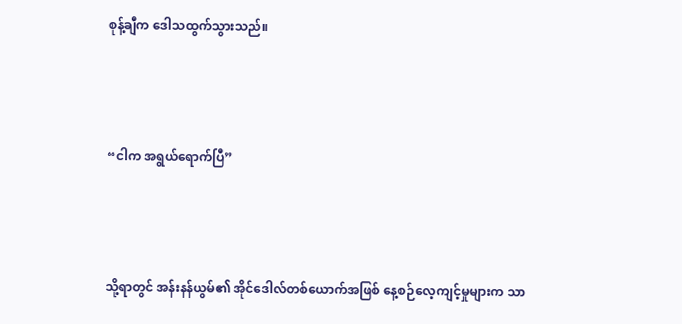စုန့်ချီက ဒေါသထွက်သွားသည်။



“ငါက အရွယ်ရောက်ပြီ”



သို့ရာတွင် အန်းနန်ယွမ်၏ အိုင်ဒေါလ်တစ်ယောက်အဖြစ် နေ့စဉ်လေ့ကျင့်မှုများက သာ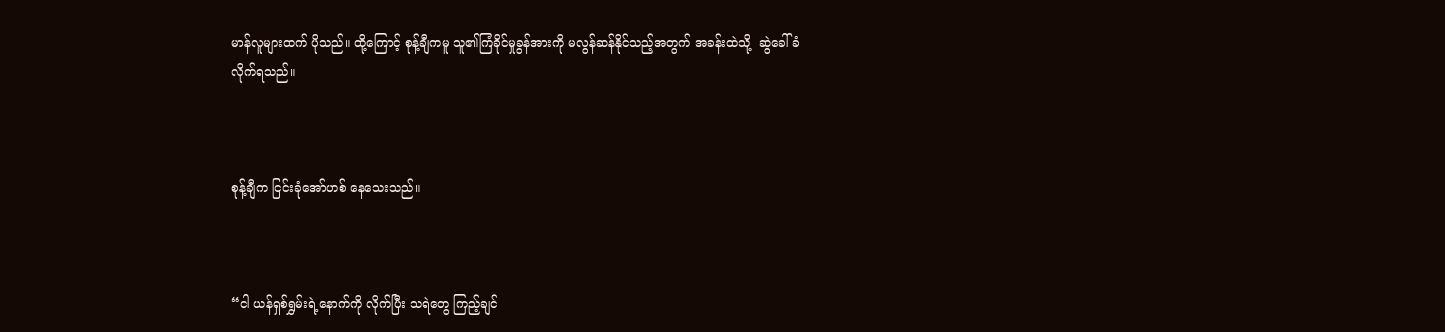မာန်လူများထက် ပိုသည်။ ထို့ကြောင့် စုန့်ချီကမူ သူ၏ကြံခိုင်မှုခွန်အားကို မလွန်ဆန်နိုင်သည့်အတွက် အခန်းထဲသို့  ဆွဲခေါ်ခံလိုက်ရသည်။



စုန့်ချီက ငြင်းခုံအော်ဟစ် နေသေးသည်။



“ငါ ယန်ရှစ်ရွှမ်းရဲ့နောက်ကို လိုက်ပြီး သရဲတွေ ကြည့်ချင်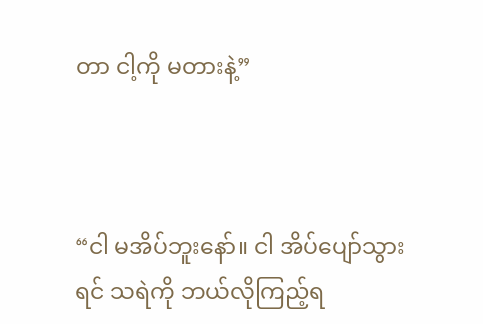တာ ငါ့ကို မတားနဲ့”



“ငါ မအိပ်ဘူးနော်။ ငါ အိပ်ပျော်သွားရင် သရဲကို ဘယ်လိုကြည့်ရ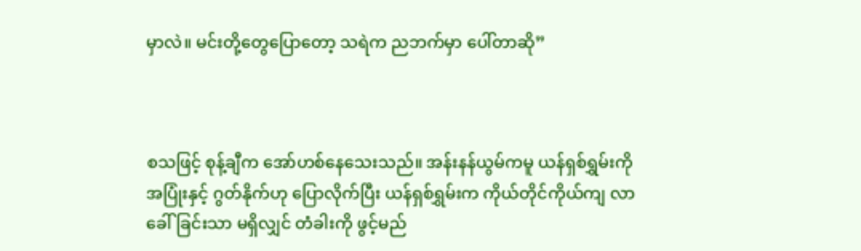မှာလဲ။ မင်းတို့တွေပြောတော့ သရဲက ညဘက်မှာ ပေါ်တာဆို”



စသဖြင့် စုန့်ချီက အော်ဟစ်နေသေးသည်။ အန်းနန်ယွမ်ကမူ ယန်ရှစ်ရွှမ်းကို အပြုံးနှင့် ဂွတ်နိုက်ဟု ပြောလိုက်ပြီး ယန်ရှစ်ရွှမ်းက ကိုယ်တိုင်ကိုယ်ကျ လာခေါ်ခြင်းသာ မရှိလျှင် တံခါးကို ဖွင့်မည်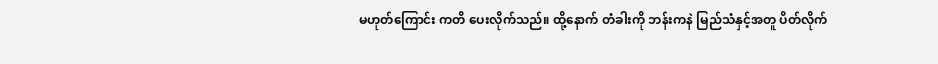မဟုတ်ကြောင်း ကတိ ပေးလိုက်သည်။ ထို့နောက် တံခါးကို ဘန်းကနဲ မြည်သံနှင့်အတူ ပိတ်လိုက်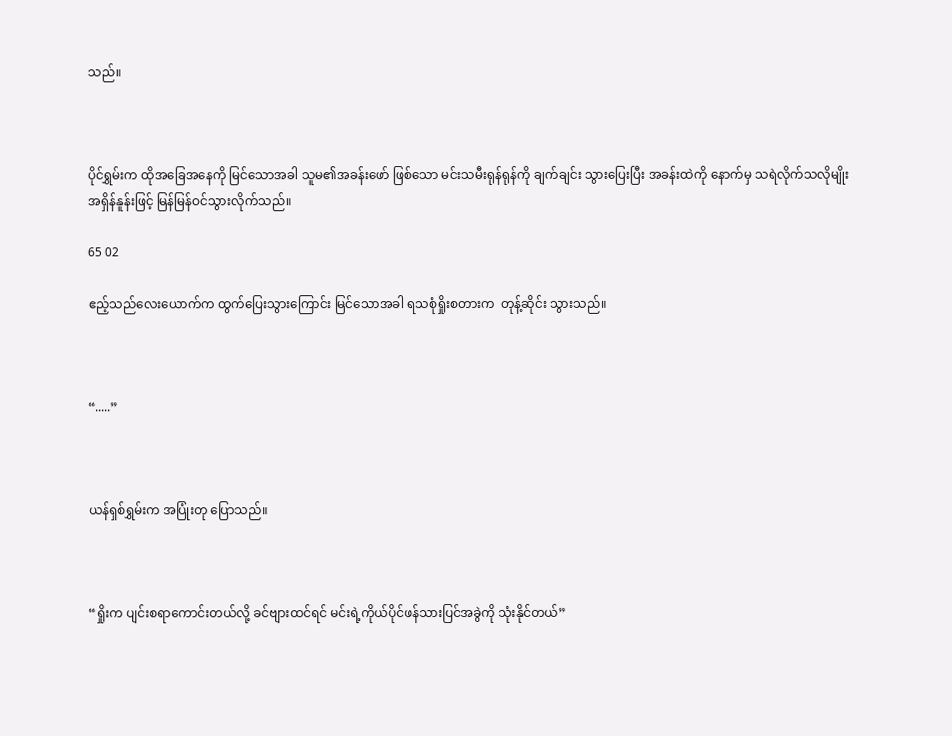သည်။



ပိုင်ရွှမ်းက ထိုအခြေအနေကို မြင်သောအခါ သူမ၏အခန်းဖော် ဖြစ်သော မင်းသမီးရုန်ရုန်ကို ချက်ချင်း သွားပြေးပြီး အခန်းထဲကို နောက်မှ သရဲလိုက်သလိုမျိုး အရှိန်နူန်းဖြင့် မြန်မြန်ဝင်သွားလိုက်သည်။

65 02

ဧည့်သည်လေးယောက်က ထွက်ပြေးသွားကြောင်း မြင်သောအခါ ရသစုံရှိုးစတားက  တုန့်ဆိုင်း သွားသည်။



“.....”



ယန်ရှစ်ရွှမ်းက အပြုံးတု ပြောသည်။



“ရှိုးက ပျင်းစရာကောင်းတယ်လို့ ခင်ဗျားထင်ရင် မင်းရဲ့ကိုယ်ပိုင်ဖန်သားပြင်အခွဲကို သုံးနိုင်တယ်”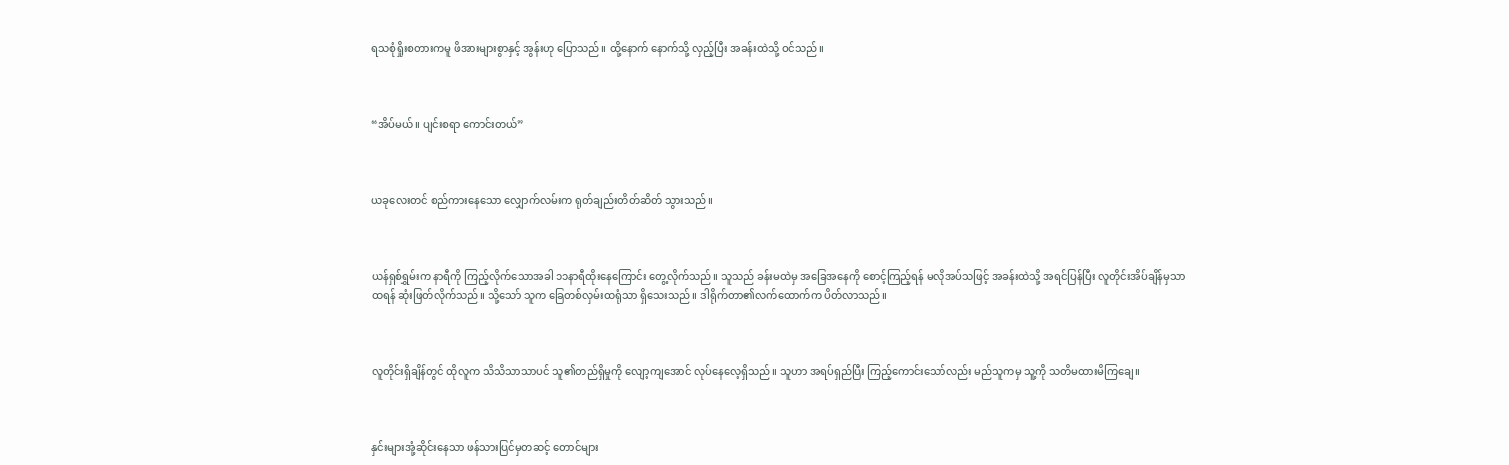ရသစုံရှိုးစတားကမူ ဖိအားများစွာနှင့် အွန်းဟု ပြောသည်။ ထို့နောက် နောက်သို့ လှည့်ပြီး အခန်းထဲသို့ ဝင်သည်။



“အိပ်မယ်။ ပျင်းစရာ ကောင်းတယ်”



ယခုလေးတင် စည်ကားနေသော လျှောက်လမ်းက ရုတ်ချည်းတိတ်ဆိတ် သွားသည်။



ယန်ရှစ်ရွှမ်းက နာရီကို ကြည့်လိုက်သောအခါ ၁၁နာရီထိုးနေကြောင်း တွေ့လိုက်သည်။ သူသည် ခန်းမထဲမှ အခြေအနေကို စောင့်ကြည့်ရန် မလိုအပ်သဖြင့် အခန်းထဲသို့ အရင်ပြန်ပြီး လူတိုင်းအိပ်ချိန်မှသာ ထရန် ဆုံးဖြတ်လိုက်သည်။ သို့သော် သူက ခြေတစ်လှမ်းထရုံသာ ရှိသေးသည်။ ဒါရိုက်တာ၏လက်ထောက်က ပိတ်လာသည်။



လူတိုင်းရှိချိန်တွင် ထိုလူက သိသိသာသာပင် သူ၏တည်ရှိမှုကို လျော့ကျအောင် လုပ်နေလေ့ရှိသည်။ သူဟာ အရပ်ရှည်ပြီး ကြည့်ကောင်းသော်လည်း မည်သူကမှ သူ့ကို သတိမထားမိကြချေ။



နှင်းများအုံ့ဆိုင်းနေသာ ဖန်သားပြင်မှတဆင့် တောင်များ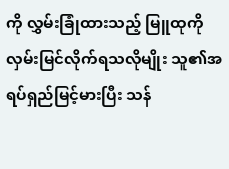ကို လွှမ်းခြုံထားသည့် မြူထုကို လှမ်းမြင်လိုက်ရသလိုမျိုး သူ၏အရပ်ရှည်မြင့်မားပြီး သန်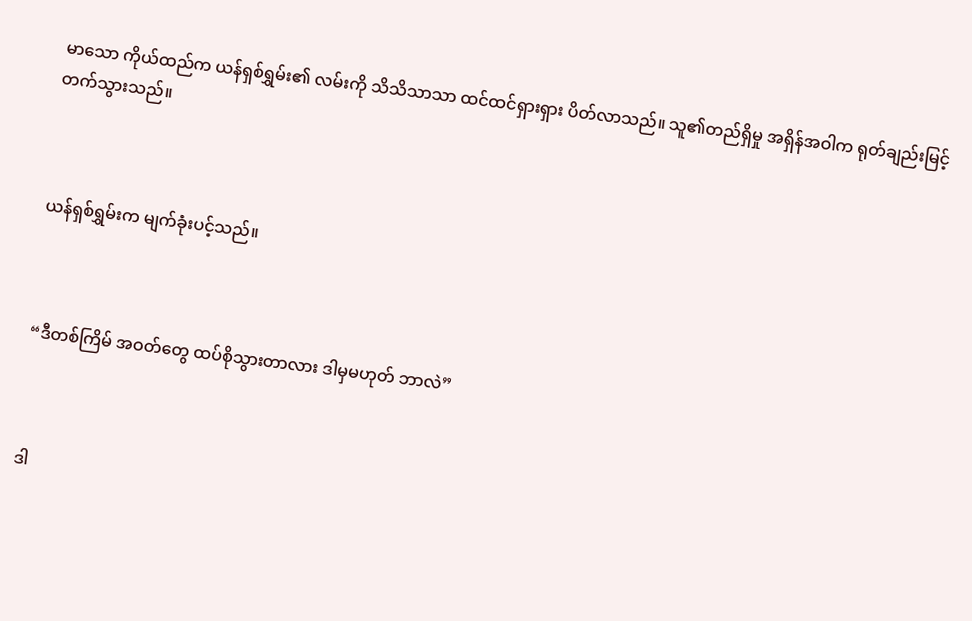မာသော ကိုယ်ထည်က ယန်ရှစ်ရွှမ်း၏ လမ်းကို သိသိသာသာ ထင်ထင်ရှားရှား ပိတ်လာသည်။ သူ၏တည်ရှိမှု အရှိန်အဝါက ရုတ်ချည်းမြင့်တက်သွားသည်။



ယန်ရှစ်ရွှမ်းက မျက်ခုံးပင့်သည်။



“ဒီတစ်ကြိမ် အဝတ်တွေ ထပ်စိုသွားတာလား ဒါမှမဟုတ် ဘာလဲ”



ဒါ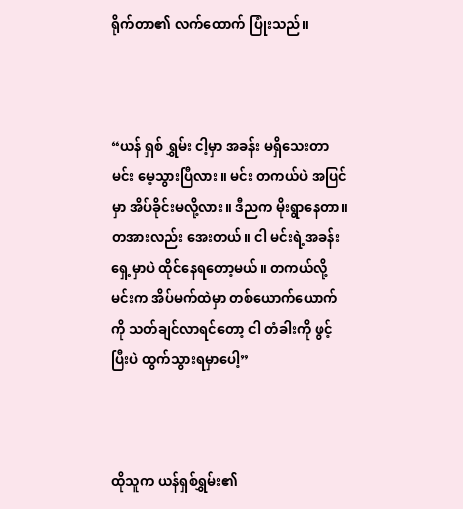ရိုက်တာ၏ လက်ထောက် ပြုံးသည်။



“ယန် ရှစ် ရွှမ်း ငါ့မှာ အခန်း မရှိသေးတာ မင်း မေ့သွားပြီလား။ မင်း တကယ်ပဲ အပြင်မှာ အိပ်ခိုင်းမလို့လား။ ဒီညက မိုးရွာနေတာ။ တအားလည်း အေးတယ်။ ငါ မင်းရဲ့အခန်းရှေ့မှာပဲ ထိုင်နေရတော့မယ်။ တကယ်လို့ မင်းက အိပ်မက်ထဲမှာ တစ်‌ယောက်ယောက်ကို သတ်ချင်လာရင်တော့ ငါ တံခါးကို ဖွင့်ပြီးပဲ ထွက်သွားရမှာပေါ့”



ထိုသူက ယန်ရှစ်ရွှမ်း၏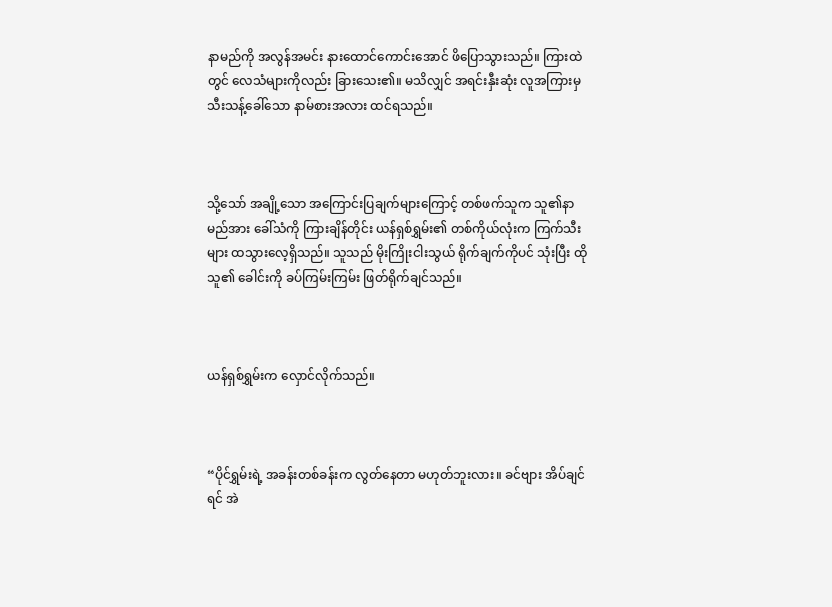နာမည်ကို အလွန်အမင်း နားထောင်ကောင်းအောင် ဖိပြောသွားသည်။ ကြားထဲတွင် လေသံများကိုလည်း ခြားသေး၏။ မသိလျှင် အရင်းနှီးဆုံး လူအကြားမှ သီးသန့်ခေါ်သော နာမ်စားအလား ထင်ရသည်။



သို့သော် အချို့သော အကြောင်းပြချက်များကြောင့် တစ်ဖက်သူက သူ၏နာမည်အား ခေါ်သံကို ကြားချိန်တိုင်း ယန်ရှစ်ရွှမ်း၏ တစ်ကိုယ်လုံးက ကြက်သီးများ ထသွားလေ့ရှိသည်။ သူသည် မိုးကြိုးငါးသွယ် ရိုက်ချက်ကိုပင် သုံးပြီး ထိုသူ၏ ခေါင်းကို ခပ်ကြမ်းကြမ်း ဖြတ်ရိုက်ချင်သည်။



ယန်ရှစ်ရွှမ်းက လှောင်လိုက်သည်။



“ပိုင်ရွှမ်းရဲ့ အခန်းတစ်ခန်းက လွတ်နေတာ မဟုတ်ဘူးလား။ ခင်ဗျား အိပ်ချင်ရင် အဲ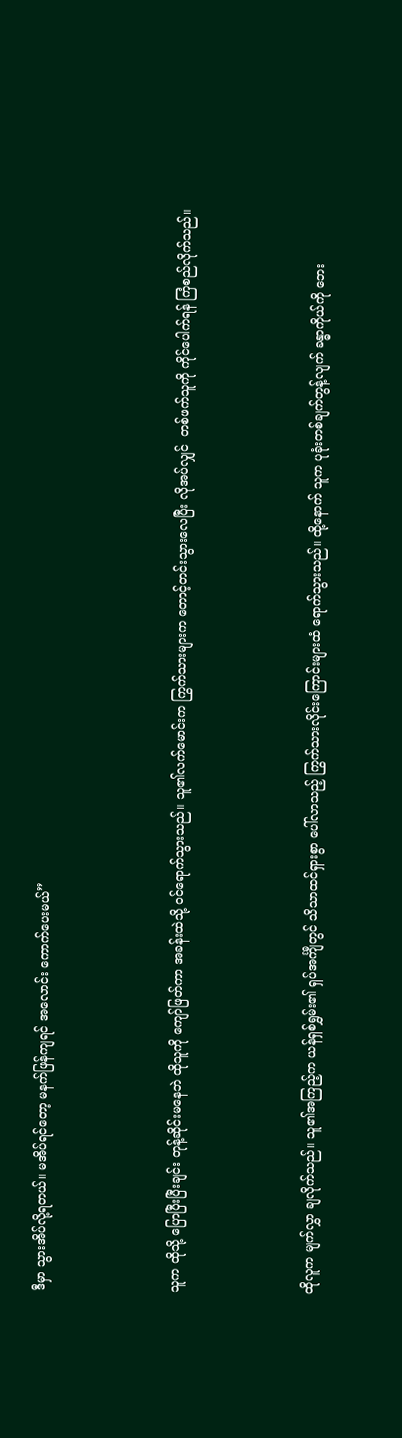ဒီမှာ သွားအိပ်လို့ရတယ်။ မအိပ်ရင်တော့ မနက်ဖြန်ကျရင် အလောင်း ကောက်ပေးမယ်”



သူက ထိုသို့ ပြောပြီးပြီးချင်း တုန့်ဆိုင်းမနေဘဲ ထိုသူကို ကျော်ဖြတ်ကာ အခန်းထဲသို့ ဝင်ရောက်သွားသည်။ သူ၏လက်မောင်းက ကြွက်သားများက တောင့်တင်းသွားလေပြီး လိုအပ်လျှင်  တစ်ဖက်သူကို ကိုင်ပေါက်ရန် ကြံစည်လိုက်သည်။



ထိုလူက မျက်လွှာ ချလိုက်သည်။ သူ၏အကြည့်က ယန်ရှစ်ရွှမ်း၏ ရှပ်အင်္ကျီတွင် သိသာထင်ရှားစွာ ပေါ်လာသည့် ကြွက်သားလိုင်းကြောင်းများထံ ရောက်သွားသည်။ ထို့နောက် သူက ပုခုံးတစ်ချက်တွန့်လျက် ခန္ဓာကိုယ်ကို ဘေး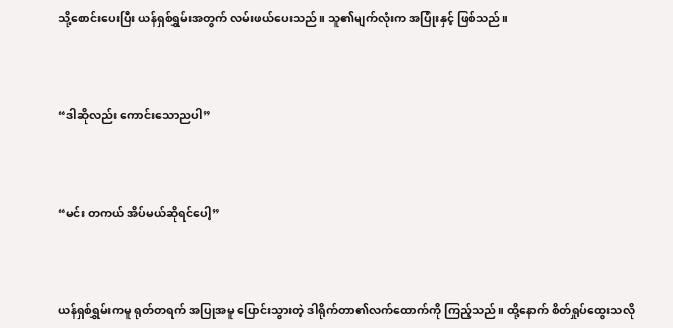သို့စောင်းပေးပြီး ယန်ရှစ်ရွှမ်းအတွက် လမ်းဖယ်ပေးသည်။ သူ၏မျက်လုံးက အပြုံးနှင့် ဖြစ်သည်။



“ဒါဆိုလည်း ကောင်းသောညပါ”



“မင်း တကယ် အိပ်မယ်ဆိုရင်ပေါ့”



ယန်ရှစ်ရွှမ်းကမူ ရုတ်တရက် အပြုအမူ ပြောင်းသွားတဲ့ ဒါရိုက်တာ၏လက်ထောက်ကို ကြည့်သည်။ ထို့နောက် စိတ်ရှုပ်ထွေးသလို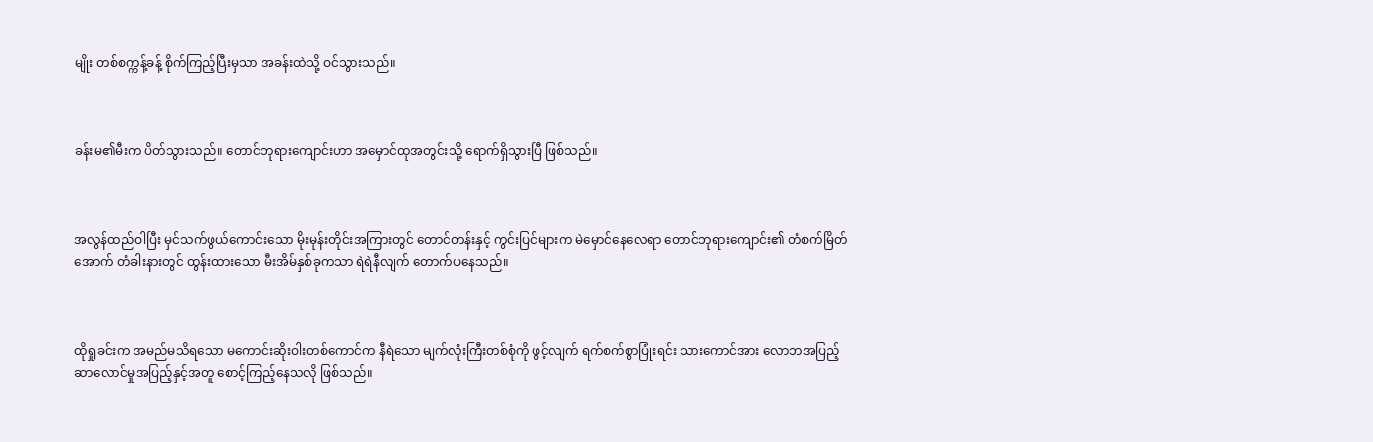မျိုး တစ်စက္ကန့်ခန့် စိုက်ကြည့်ပြီးမှသာ အခန်းထဲသို့ ဝင်သွားသည်။



ခန်းမ၏မီးက ပိတ်သွားသည်။ တောင်ဘုရားကျောင်းဟာ အမှောင်ထုအတွင်းသို့ ရောက်ရှိသွားပြီ ဖြစ်သည်။



အလွန်ထည်ဝါပြီး မှင်သက်ဖွယ်ကောင်းသော မိုးမုန်းတိုင်းအကြားတွင် တောင်တန်းနှင့် ကွင်းပြင်များက မဲမှောင်နေလေရာ တောင်ဘုရားကျောင်း၏ တံစက်မြိတ်အောက် တံခါးနားတွင် ထွန်းထားသော မီးအိမ်နှစ်ခုကသာ ရဲရဲနီလျက် တောက်ပနေသည်။



ထိုရှုခင်းက အမည်မသိရသော မကောင်းဆိုးဝါးတစ်ကောင်က နီရဲသော မျက်လုံးကြီးတစ်စုံကို ဖွင့်လျက် ရက်စက်စွာပြုံးရင်း သား‌ကောင်အား လောဘအပြည့် ဆာ‌လောင်မှုအပြည့်နှင့်အတူ စောင့်ကြည့်နေသလို ဖြစ်သည်။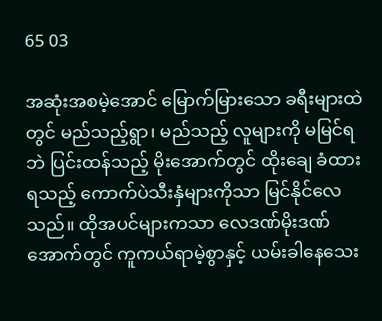65 03

အဆုံးအစမဲ့အောင် မြောက်မြားသော ခရီးများထဲတွင် မည်သည့်ရွာ၊ မည်သည့် လူများကို မမြင်ရဘဲ ပြင်းထန်သည့် မိုးအောက်တွင် ထိုးချေ ခံထားရသည့် ကောက်ပဲသီးနှံများကိုသာ မြင်နိုင်လေသည်။ ထိုအပင်များကသာ လေဒဏ်မိုးဒဏ်အောက်တွင် ကူကယ်ရာမဲ့စွာနှင့် ယမ်းခါနေသေး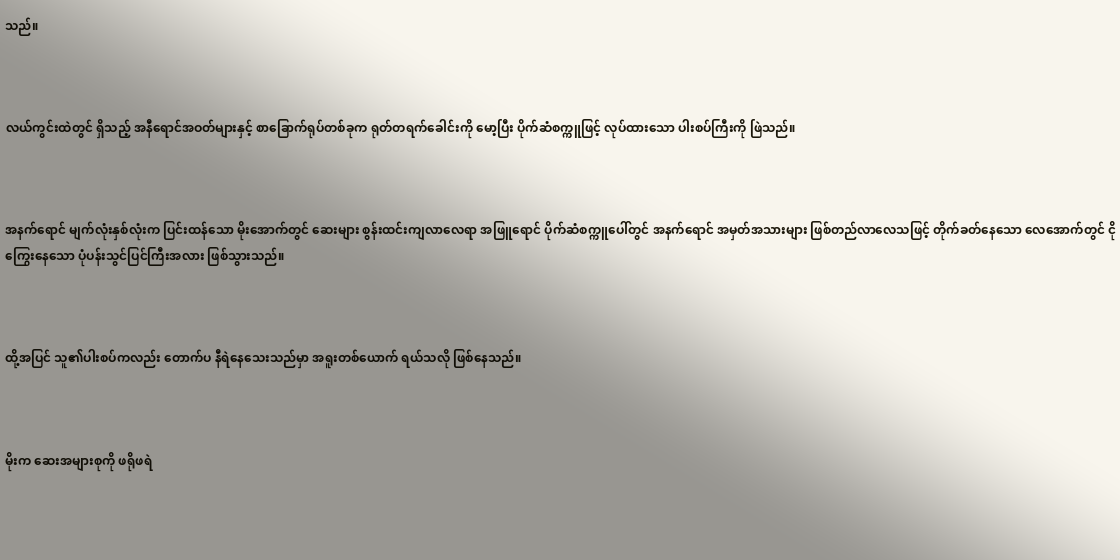သည်။



လယ်ကွင်းထဲတွင် ရှိသည့် အနီရောင်အဝတ်များနှင့် စာခြောက်ရုပ်တစ်ခုက ရုတ်တရက်ခေါင်းကို မော့ပြီး ပိုက်ဆံစက္ကူဖြင့် လုပ်ထားသော ပါးစပ်ကြီးကို ဖြဲသည်။



အနက်ရောင် မျက်လုံးနှစ်လုံးက ပြင်းထန်သော မိုးအောက်တွင် ဆေးများ စွန်းထင်းကျလာလေရာ အဖြူ‌ရောင် ပိုက်ဆံစက္ကူပေါ်တွင် အနက်ရောင် အမှတ်အသားများ ဖြစ်တည်လာလေသဖြင့် တိုက်ခတ်နေသော လေအောက်တွင် ငိုကြွေးနေသော ပုံပန်းသွင်ပြင်ကြီးအလား ဖြစ်သွားသည်။



ထို့အပြင် သူ၏ပါးစပ်ကလည်း တောက်ပ နီရဲနေသေးသည်မှာ အရူးတစ်ယောက် ရယ်သလို ဖြစ်နေသည်။



မိုးက ဆေးအများစုကို ဖရိုဖရဲ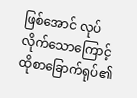ဖြစ်အောင် လုပ်လိုက်သောကြောင့် ထိုစာ‌ခြောက်ရုပ်၏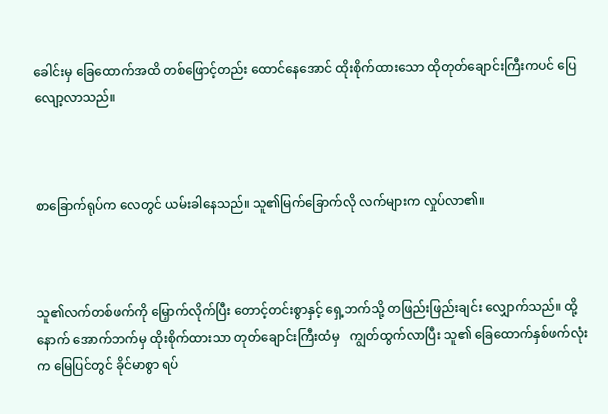ခေါင်းမှ ခြေထောက်အထိ တစ်ဖြောင့်တည်း ထောင်နေအောင် ထိုးစိုက်ထားသော ထိုတုတ်ချောင်းကြီးကပင် ပြေလျော့လာသည်။



စာခြောက်ရုပ်က လေတွင် ယမ်းခါနေသည်။ သူ၏မြက်ခြောက်လို လက်များက လှုပ်လာ၏။



သူ၏လက်တစ်ဖက်ကို မြှောက်လိုက်ပြီး တောင့်တင်းစွာနှင့် ရှေ့ဘက်သို့ တဖြည်းဖြည်းချင်း လျှောက်သည်။ ထို့နောက် အောက်ဘက်မှ ထိုးစိုက်ထားသာ တုတ်ချောင်းကြီးထံမှ   ကျွတ်ထွက်လာပြီး သူ၏ ခြေထောက်နှစ်ဖက်လုံးက မြေပြင်တွင် ခိုင်မာစွာ ရပ်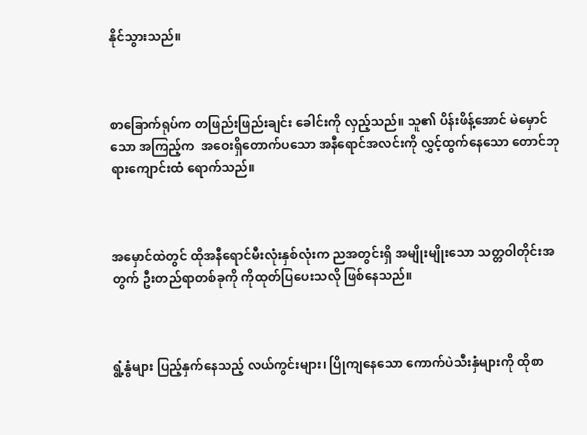နိုင်သွားသည်။



စာခြောက်ရုပ်က တဖြည်းဖြည်းချင်း ခေါင်းကို လှည့်သည်။ သူ၏ ပိန်းဖိန့်အောင် မဲမှောင်သော အကြည့်က  အဝေးရှိတောက်ပသော အနီရောင်အလင်းကို လွှင့်ထွက်နေသော တောင်ဘုရားကျောင်းထံ ရောက်သည်။



အမှောင်ထဲတွင် ထိုအနီရောင်မီးလုံးနှစ်လုံးက ညအတွင်းရှိ အမျိုးမျိုးသော သတ္တဝါတိုင်းအတွက် ဦးတည်ရာတစ်ခုကို ကိုထုတ်ပြပေးသလို ဖြစ်နေသည်။



ရွံ့နွံများ ပြည့်နှက်နေသည့် လယ်ကွင်းများ၊ ပြိုကျနေသော ကောက်ပဲသီးနှံများကို ထိုစာ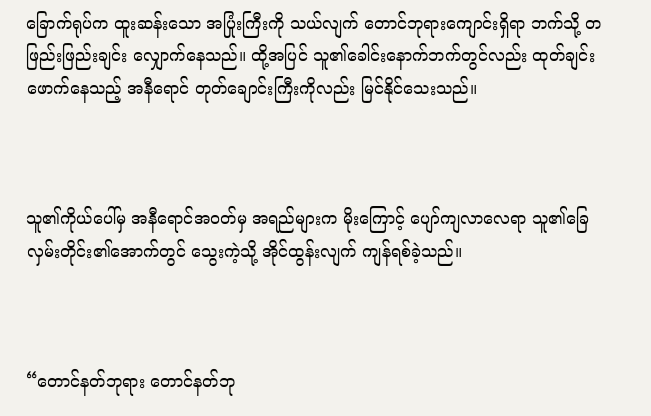ခြောက်ရုပ်က ထူးဆန်းသော အပြုံးကြီးကို သယ်လျက် တောင်ဘုရားကျောင်းရှိရာ ဘက်သို့ တဖြည်းဖြည်းချင်း လျှောက်နေသည်။ ထို့အပြင် သူ၏ခေါင်းနောက်ဘက်တွင်လည်း ထုတ်ချင်းဖောက်နေသည့် အနီရောင် တုတ်ချောင်းကြီးကိုလည်း မြင်နိုင်သေးသည်။



သူ၏ကိုယ်ပေါ်မှ အနီရောင်အဝတ်မှ အရည်များက မိုးကြောင့် ပျော်ကျလာလေရာ သူ၏ခြေလှမ်းတိုင်း၏အောက်တွင် သွေးကဲ့သို့ အိုင်ထွန်းလျက် ကျန်ရစ်ခဲ့သည်။



“တောင်နတ်ဘုရား တောင်နတ်ဘု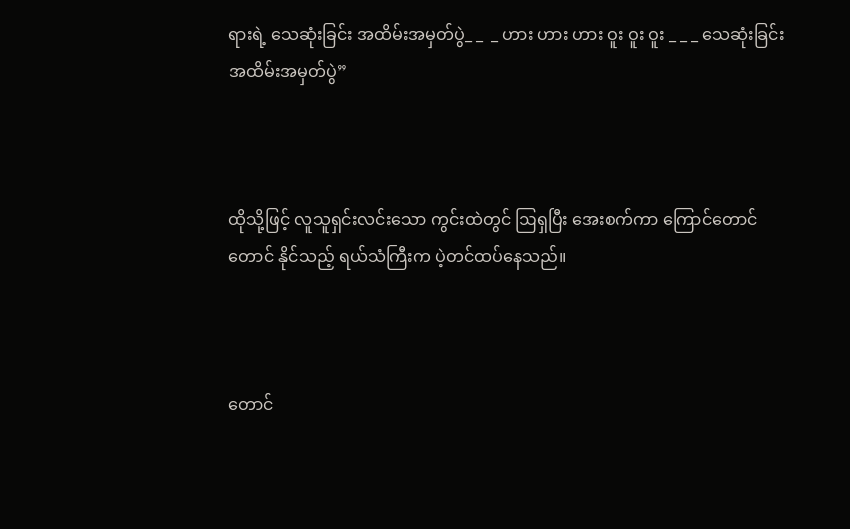ရားရဲ့ သေဆုံးခြင်း အထိမ်းအမှတ်ပွဲ_ _  _ ဟား ဟား ဟား ဝူး ဝူး ဝူး _ _ _ သေဆုံးခြင်း အထိမ်းအမှတ်ပွဲ”



ထိုသို့ဖြင့် လူသူရှင်းလင်းသော ကွင်းထဲတွင် ဩရှပြီး အေးစက်ကာ ကြောင်တောင်တောင် နိုင်သည့် ရယ်သံကြီးက ပဲ့တင်ထပ်နေသည်။



တောင်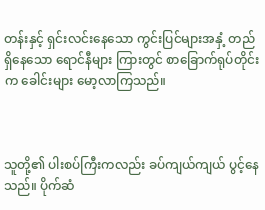တန်းနှင့် ရှင်းလင်းနေသော ကွင်းပြင်များအနှံ့ တည်ရှိနေသော ရောင်နီများ ကြားတွင် စာခြောက်ရုပ်တိုင်းက ခေါင်းများ မော့လာကြသည်။



သူတို့၏ ပါးစပ်ကြီးကလည်း ခပ်ကျယ်ကျယ် ပွင့်နေသည်။ ပိုက်ဆံ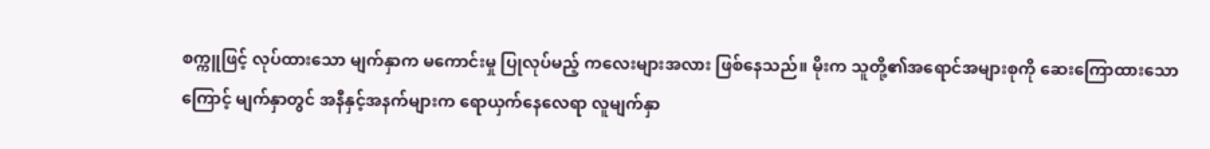စက္ကူဖြင့် လုပ်ထားသော မျက်နှာက မကောင်းမှု ပြုလုပ်မည့် ကလေးများအလား ဖြစ်နေသည်။ မိုးက သူတို့၏အရောင်အများစုကို ဆေးကြောထားသောကြောင့် မျက်နှာတွင် အနီနှင့်အနက်များက ရောယှက်နေလေရာ လူမျက်နှာ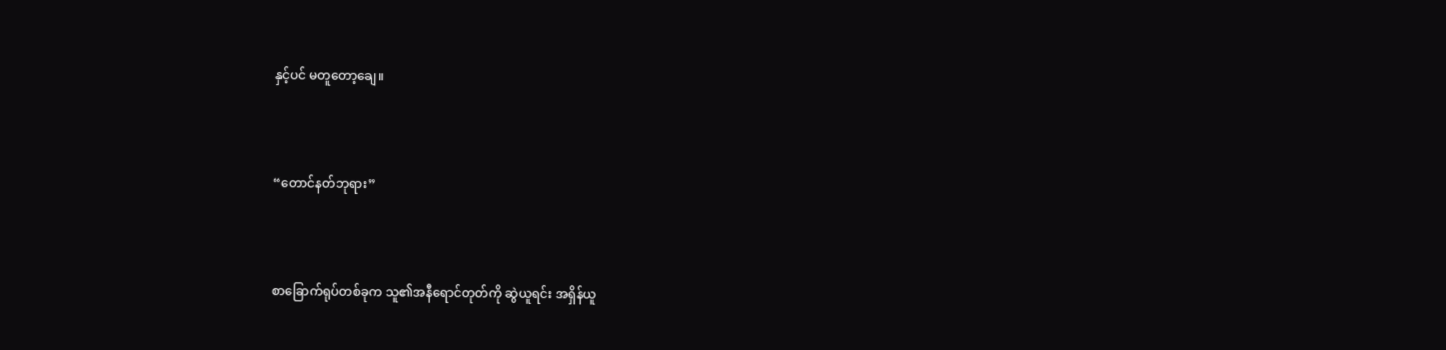နှင့်ပင် မတူတော့ချေ။



“တောင်နတ်ဘုရား”



စာခြောက်ရုပ်တစ်ခုက သူ၏အနီရောင်တုတ်ကို ဆွဲယူရင်း အရှိန်ယူ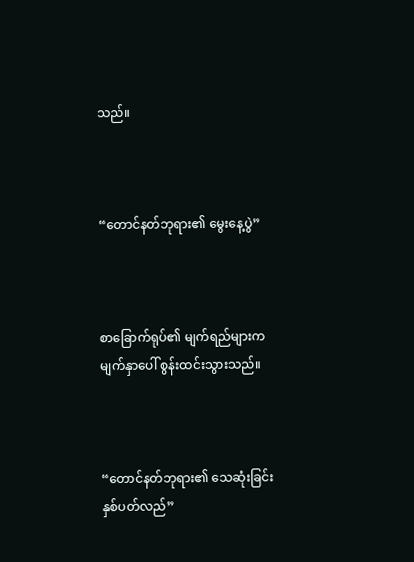သည်။



“တောင်နတ်ဘုရား၏ မွေးနေ့ပွဲ”



စာခြောက်ရုပ်၏ မျက်ရည်များက မျက်နှာပေါ် စွန်းထင်းသွားသည်။



“တောင်နတ်ဘုရား၏ သေဆုံးခြင်း နှစ်ပတ်လည်”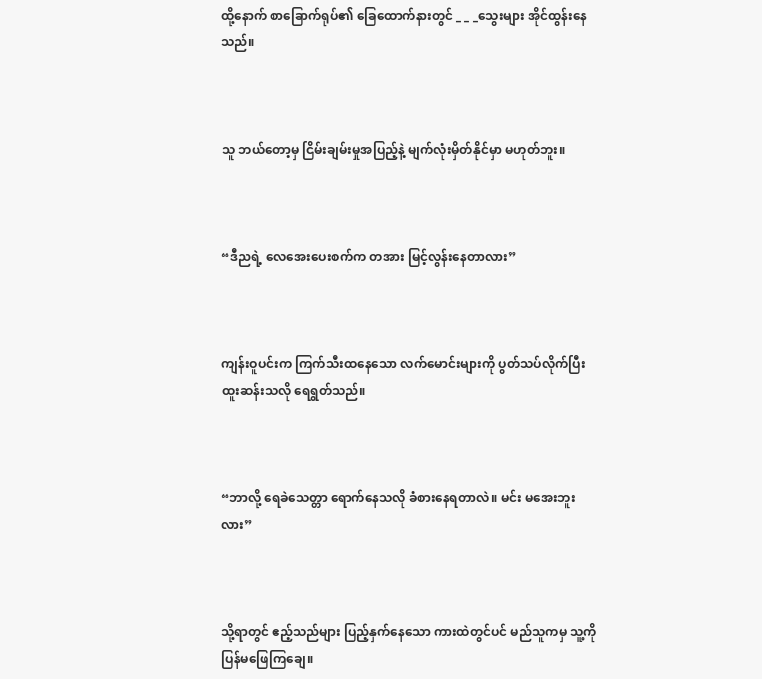ထို့နောက် စာခြောက်ရုပ်၏ ခြေထောက်နားတွင် _ _ _သွေးများ အိုင်ထွန်းနေသည်။



သူ ဘယ်တော့မှ ငြိမ်းချမ်းမှုအပြည့်နဲ့ မျက်လုံးမှိတ်နိုင်မှာ မဟုတ်ဘူး။



“ဒီညရဲ့ လေအေးပေးစက်က တအား မြင့်လွန်းနေတာလား”



ကျန်းဝူပင်းက ကြက်သီးထနေသော လက်မောင်းများကို ပွတ်သပ်လိုက်ပြီး ထူးဆန်းသလို ရေရွတ်သည်။



“ဘာလို့ ရေခဲသေတ္တာ ရောက်နေသလို ခံစားနေရတာလဲ။ မင်း မအေးဘူးလား”



သို့ရာတွင် ဧည့်သည်များ ပြည့်နှက်နေသော ကားထဲတွင်ပင် မည်သူကမှ သူ့ကို ပြန်မဖြေကြချေ။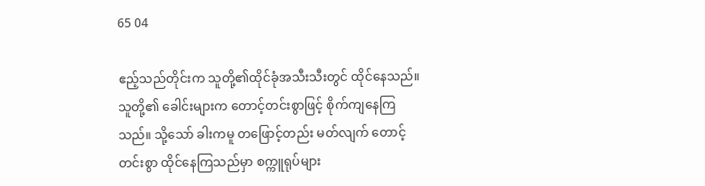65 04

ဧည့်သည်တိုင်းက သူတို့၏ထိုင်ခုံအသီးသီးတွင် ထိုင်နေသည်။ သူတို့၏ ခေါင်းများက တောင့်တင်းစွာဖြင့် စိုက်ကျနေကြသည်။ သို့သော် ခါးကမူ တဖြောင့်တည်း မတ်လျက် တောင့်တင်းစွာ ထိုင်နေကြသည်မှာ စက္ကူရုပ်များ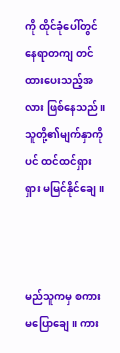ကို ထိုင်ခုံပေါ်တွင် နေရာတကျ တင်ထားပေးသည့်အလား ဖြစ်နေသည်။ သူတို့၏မျက်နှာကိုပင် ထင်ထင်ရှားရှား မမြင်နိုင်ချေ။



မည်သူကမှ စကားမပြောချေ။ ကား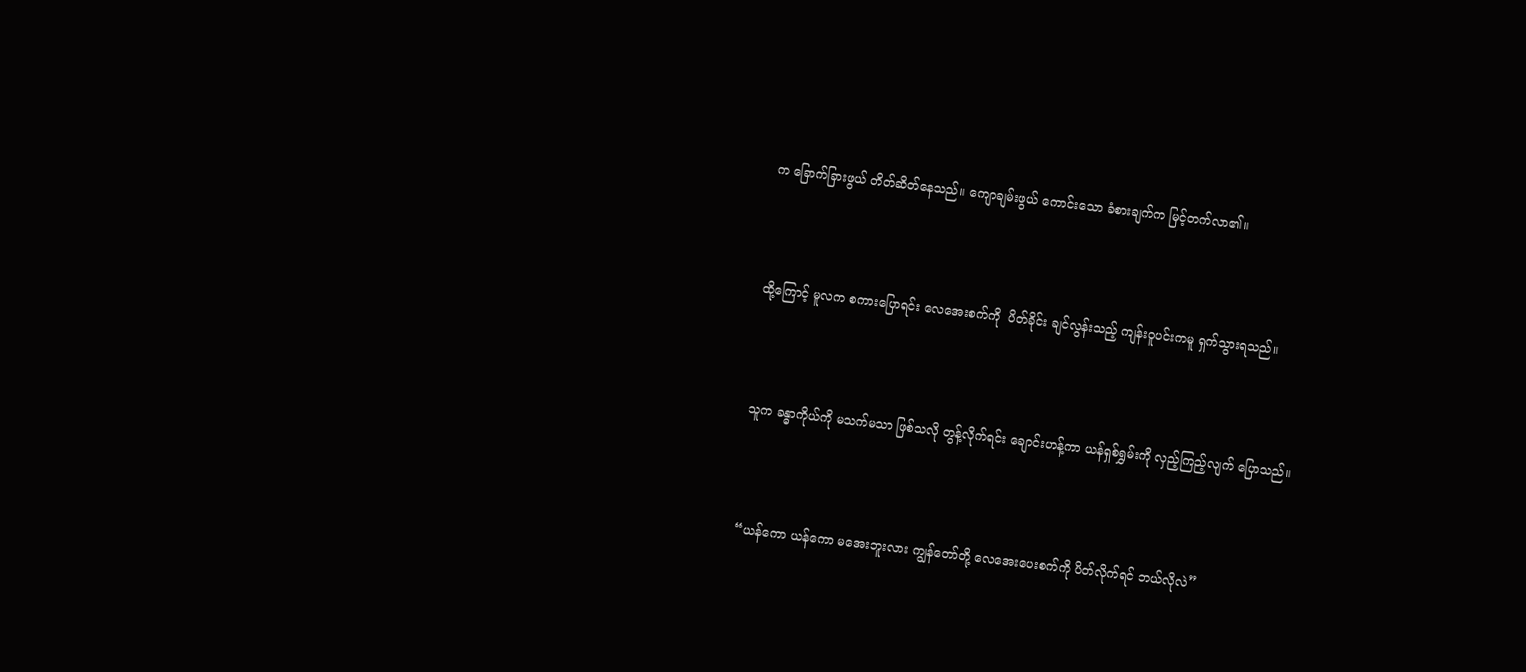က ခြောက်ခြားဖွယ် တိတ်ဆိတ်နေသည်။ ကျောချမ်းဖွယ် ကောင်းသော ခံစားချက်က မြင့်တက်လာ၏။



ထို့ကြောင့် မူလက စကားပြောရင်း လေအေးစက်ကို  ပိတ်ခိုင်း ချင်လွန်းသည့် ကျန်းဝူပင်းကမူ ရှက်သွားရသည်။



သူက ခန္ဓာကိုယ်ကို မသက်မသာ ဖြစ်သလို တွန့်လိုက်ရင်း ချောင်းဟန့်ကာ ယန်ရှစ်ရွှမ်းကို လှည့်ကြည့်လျက် ပြောသည်။



“ယန်ကော ယန်ကော မအေးဘူးလား ကျွန်တော်တို့ လေအေးပေးစက်ကို ပိတ်လိုက်ရင် ဘယ်လိုလဲ”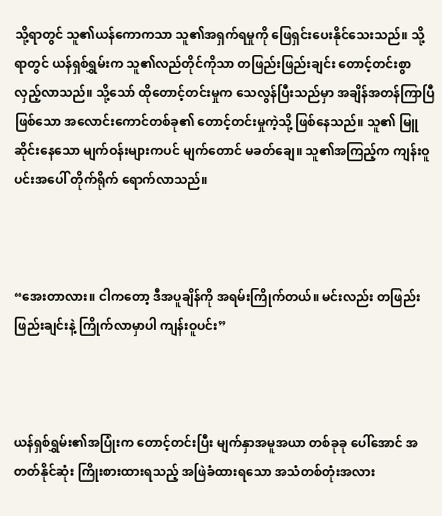သို့ရာတွင် သူ၏ယန်ကောကသာ သူ၏အရှက်ရမှုကို ဖြေရှင်းပေးနိုင်သေးသည်။ သို့ရာတွင် ယန်ရှစ်ရွှမ်းက သူ၏လည်တိုင်ကိုသာ တဖြည်းဖြည်းချင်း တောင့်တင်းစွာ လှည့်လာသည်။ သို့သော် ထိုတောင့်တင်းမှုက သေလွန်ပြီးသည်မှာ အချိန်အတန်ကြာပြီ ဖြစ်သော အလောင်းကောင်တစ်ခု၏ တောင့်တင်းမှုကဲ့သို့ ဖြစ်နေသည်။ သူ၏ မြူဆိုင်းနေသော မျက်ဝန်းများကပင် မျက်တောင် မခတ်ချေ။ သူ၏အကြည့်က ကျန်းဝူပင်းအပေါ် တိုက်ရိုက် ရောက်လာသည်။



“အေးတာလား။ ငါကတော့ ဒီအပူချိန်ကို အရမ်းကြိုက်တယ်။ မင်းလည်း တဖြည်းဖြည်းချင်းနဲ့ ကြိုက်လာမှာပါ ကျန်းဝူပင်း”



ယန်ရှစ်ရွှမ်း၏အပြုံးက တောင့်တင်းပြီး မျက်နှာအမူအယာ တစ်ခုခု ပေါ်အောင် အတတ်နိုင်ဆုံး ကြိုးစားထားရသည့် အဖြဲခံထားရသော အသံတစ်တုံးအလား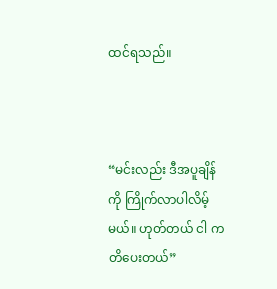ထင်ရသည်။



“မင်းလည်း ဒီအပူချိန်ကို ကြိုက်လာပါလိမ့်မယ်။ ဟုတ်တယ် ငါ ကတိပေးတယ်”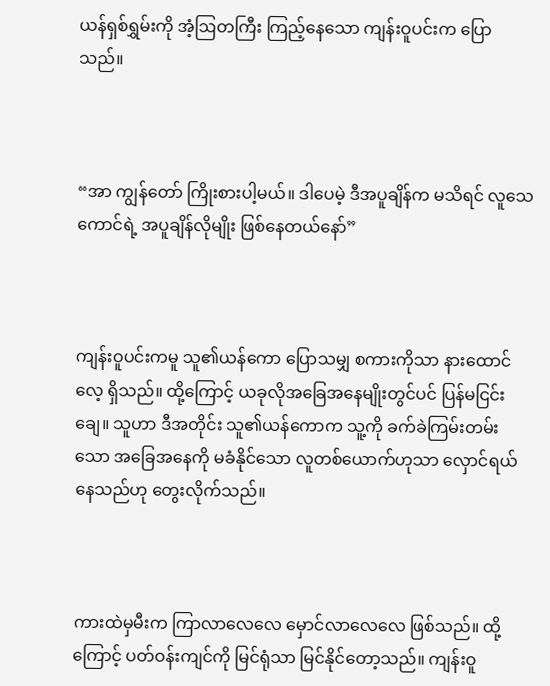ယန်ရှစ်ရွှမ်းကို အံ့ဩတကြီး ကြည့်နေသော ကျန်းဝူပင်းက ပြောသည်။



“အာ ကျွန်တော် ကြိုးစားပါ့မယ်။ ဒါပေမဲ့ ဒီအပူချိန်က မသိရင် လူသေကောင်ရဲ့ အပူချိန်လိုမျိုး ဖြစ်နေတယ်နော်”



ကျန်းဝူပင်းကမူ သူ၏ယန်ကော ပြောသမျှ စကားကိုသာ နားထောင်လေ့ ရှိသည်။ ထို့ကြောင့် ယခုလိုအခြေအနေမျိုးတွင်ပင် ပြန်မငြင်းချေ။ သူဟာ ဒီအတိုင်း သူ၏ယန်ကောက သူ့ကို ခက်ခဲကြမ်းတမ်းသော အခြေအနေကို မခံနိုင်သော လူတစ်ယောက်ဟုသာ လှောင်ရယ်နေသည်ဟု တွေးလိုက်သည်။



ကားထဲမှမီးက ကြာလာလေလေ မှောင်လာလေလေ ဖြစ်သည်။ ထို့ကြောင့် ပတ်ဝန်းကျင်ကို မြင်ရုံသာ မြင်နိုင်တော့သည်။ ကျန်းဝူ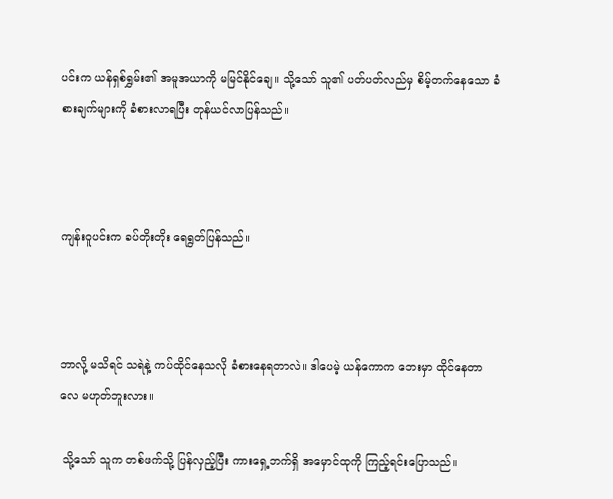ပင်းက ယန်ရှစ်ရွှမ်း၏ အမူအယာကို မမြင်နိုင်ချေ။ သို့သော် သူ၏ ပတ်ပတ်လည်မှ စိမ့်တက်နေသော ခံစားချက်များကို ခံစားလာရပြီး တုန်ယင်လာပြန်သည်။



ကျန်းဝူပင်းက ခပ်တိုးတိုး ရေရွတ်ပြန်သည်။



ဘာလို့ မသိရင် သရဲနဲ့ ကပ်ထိုင်နေသလို ခံစားနေရတာလဲ။ ဒါပေမဲ့ ယန်‌ကောက ဘေးမှာ ထိုင်နေတာလေ မဟုတ်ဘူးလား။

 သို့သော် သူက တစ်ဖက်သို့ ပြန်လှည့်ပြီး ကားရှေ့ဘက်ရှိ အမှောင်ထုကို ကြည့်ရင်းပြောသည်။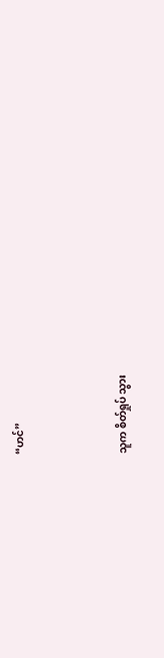“ဟင်”



သူက စိတ်ရှုပ် သွား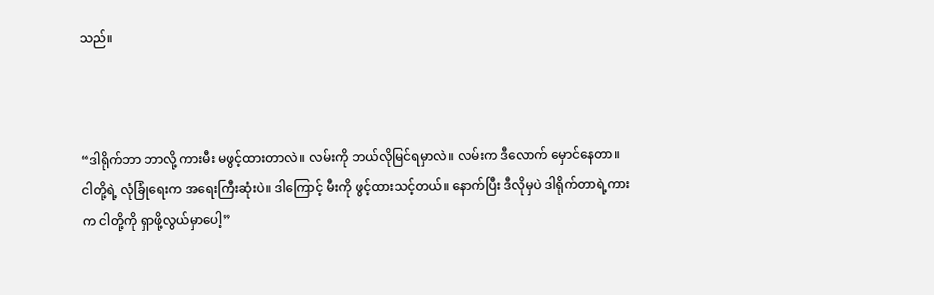သည်။



“ဒါရိုက်ဘာ ဘာလို့ ကားမီး မဖွင့်ထားတာလဲ။ လမ်းကို ဘယ်လိုမြင်ရမှာလဲ။ လမ်းက ဒီလောက် မှောင်နေတာ။ ငါတို့ရဲ့ လုံခြုံရေးက အရေးကြီးဆုံးပဲ။ ဒါကြောင့် မီးကို ဖွင့်ထားသင့်တယ်။ နောက်ပြီး ဒီလိုမှပဲ ဒါရိုက်တာရဲ့ကားက ငါတို့ကို ရှာဖို့လွယ်မှာပေါ့”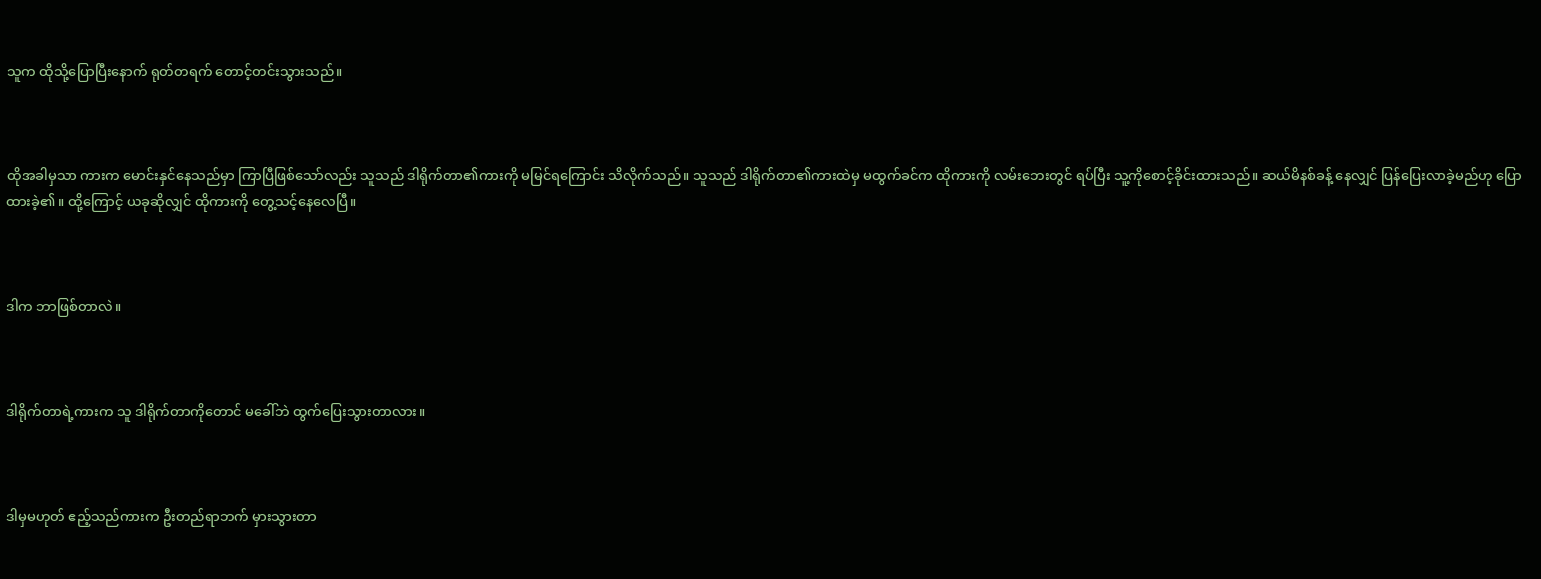သူက ထိုသို့ပြောပြီးနောက် ရုတ်တရက် တောင့်တင်းသွားသည်။



ထိုအခါမှသာ ကားက မောင်းနှင်နေသည်မှာ ကြာပြီဖြစ်သော်လည်း သူသည် ဒါရိုက်တာ၏ကားကို မမြင်ရကြောင်း သိလိုက်သည်။ သူသည် ဒါရိုက်တာ၏ကားထဲမှ မထွက်ခင်က ထိုကားကို လမ်းဘေးတွင် ရပ်ပြီး သူ့ကိုစောင့်ခိုင်းထားသည်။ ဆယ်မိနစ်ခန့် နေလျှင် ပြန်ပြေးလာခဲ့မည်ဟု ပြောထားခဲ့၏။ ထို့ကြောင့် ယခုဆိုလျှင် ထိုကားကို တွေ့သင့်နေလေပြီ။



ဒါက ဘာဖြစ်တာလဲ။



ဒါရိုက်တာရဲ့ကားက သူ ဒါရိုက်တာကိုတောင် မခေါ်ဘဲ ထွက်ပြေးသွားတာလား။



ဒါမှမဟုတ် ဧည့်သည်ကားက ဦးတည်ရာဘက် မှားသွားတာ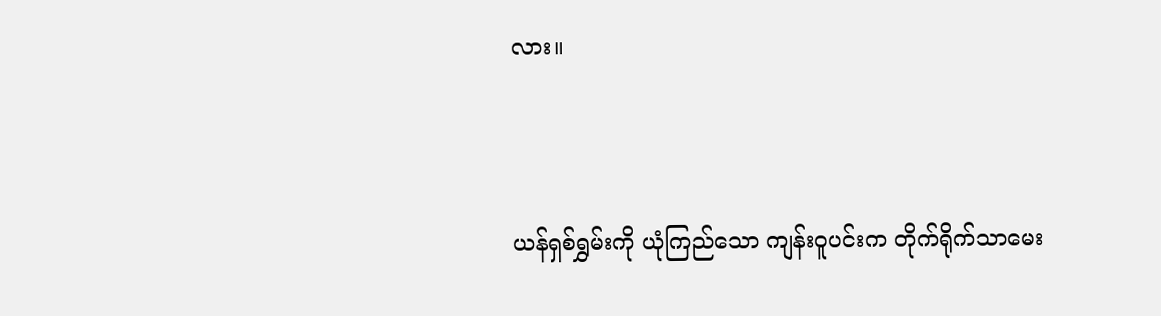လား။



ယန်ရှစ်ရွှမ်းကို ယုံကြည်သော ကျန်းဝူပင်းက တိုက်ရိုက်သာမေး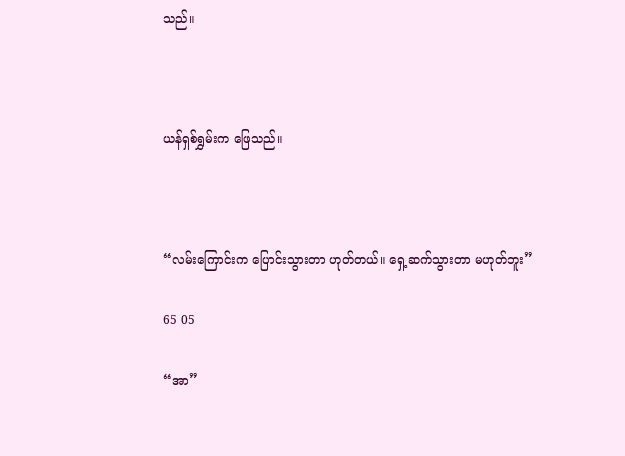သည်။



ယန်ရှစ်ရွှမ်းက ဖြေသည်။



“လမ်းကြောင်းက ပြောင်းသွားတာ ဟုတ်တယ်။ ရှေ့ဆက်သွားတာ မဟုတ်ဘူး”

65 05

“အာ”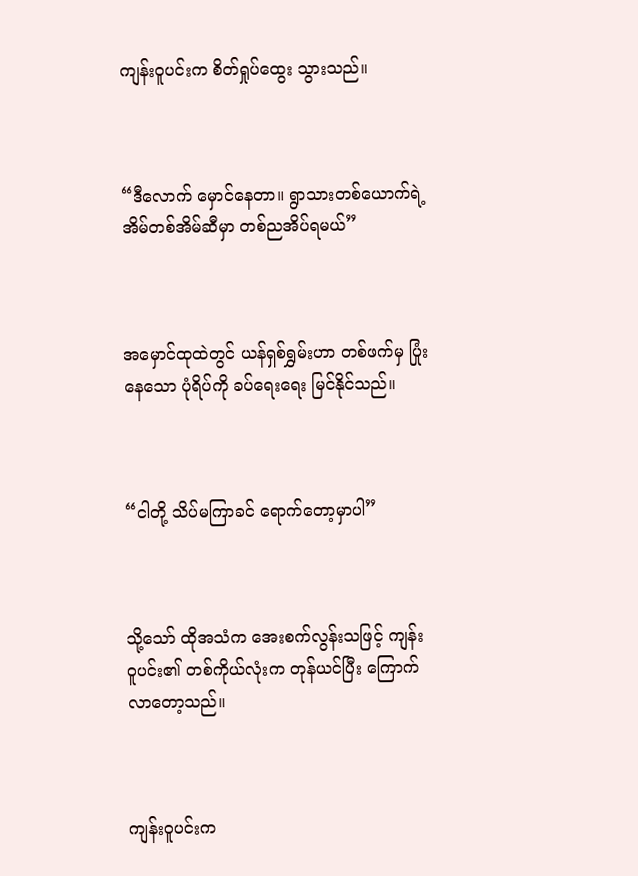ကျန်းဝူပင်းက စိတ်ရှုပ်ထွေး သွားသည်။



“ဒီလောက် မှောင်နေတာ။ ရွာသားတစ်ယောက်ရဲ့ အိမ်တစ်အိမ်ဆီမှာ တစ်ညအိပ်ရမယ်”



အမှောင်ထုထဲတွင် ယန်ရှစ်ရွှမ်းဟာ တစ်ဖက်မှ ပြုံးနေသော ပုံရိပ်ကို ခပ်ရေးရေး မြင်နိုင်သည်။



“ငါတို့ သိပ်မကြာခင် ရောက်တော့မှာပါ”



သို့သော် ထိုအသံက အေးစက်လွန်းသဖြင့် ကျန်းဝူပင်း၏ တစ်ကိုယ်လုံးက တုန်ယင်ပြီး ကြောက်လာတော့သည်။



ကျန်းဝူပင်းက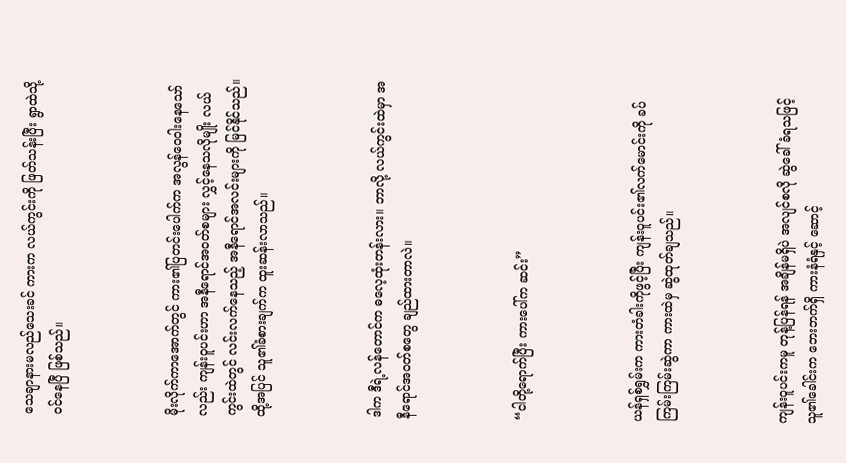သေချာနားမလည်သေးခင် ကားက လယ်ကွင်းကို ဖြတ်သန်းပြီး ရွာထဲသို့ ဝင်နေပြီ ဖြစ်သည်။



မိုးလိုက်ကာ‌အောက်တွင် ကား၏ပြတင်းပေါက်က အလွန်ဝေဝါးနေသော်လည်း ကျန်းဝူပင်းဟာ အနီရောင်အဝတ်စများ လွှင့်နေသလိုမျိုး လယ်ကွင်းထဲတွင် လင်းလက်နေသည့် အနီရောင်အလင်းများကို မြင်နိုင်သည်။ ထို့အပြင် သူ၏ခံစားချက်က ထူးဆန်းလာသည်။



ဒါက ဒီရဲ့လန်တောင်က ဓလေ့ထုံးတန်းလား။ ဘာလို့ လယ်ကွင်းထဲမှာ အနီရောင်အဝတ်စတွေ ချည်ထားတာလဲ။



“ငါတို့ရောက်ပြီး ကားပေါ်က ဆင်း”



ယန်ရှစ်ရွှမ်းက ကားတံခါးကိုဖွင့်ပြီး ကျန်းဝူပင်း၏လက်မောင်းကို ခပ်ကြမ်းကြမ်းဆွဲကာ ကားထဲမှ ဆွဲထုတ်ချသည်။



ကျန်းဝူပင်းကမူ တုန့်ပြန်ရန် အချိန်မရှိပဲ အလျင်စလို ဆွဲခေါ်ခံရသဖြင့် သူ၏ခေါင်းက ဘေးဘက်ရှိ ကားနံရံနှင့် ဆောင့်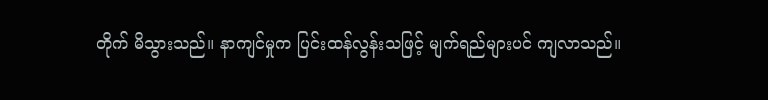တိုက် မိသွားသည်။ နာကျင်မှုက ပြင်းထန်လွန်းသဖြင့် မျက်ရည်များပင် ကျလာသည်။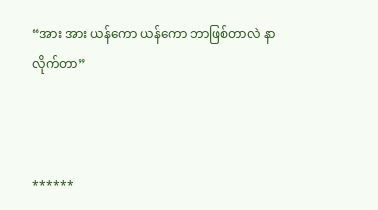“အား အား ယန်ကော ယန်ကော ဘာဖြစ်တာလဲ နာလိုက်တာ”



******